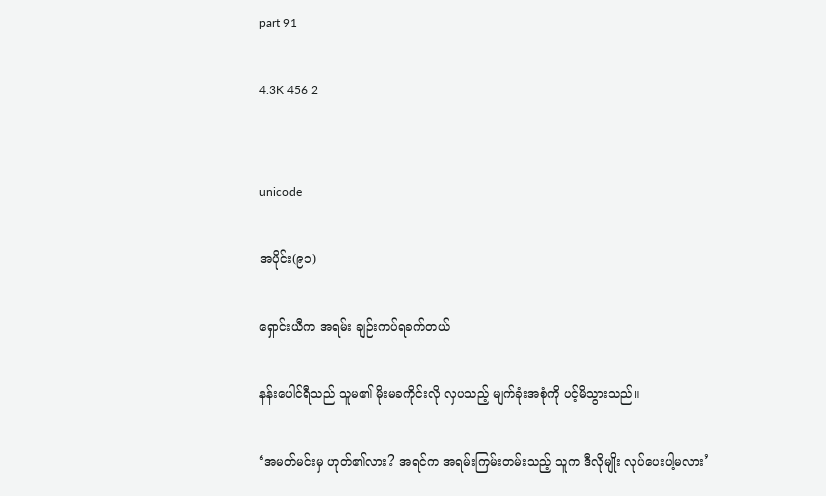part 91

4.3K 456 2


unicode

အပိုင်း(၉၁)

ရှောင်းယီက အရမ်း ချဉ်းကပ်ရခက်တယ်

နန်းပေါင်ရီသည် သူမ၏ မိုးမခကိုင်းလို လှပသည့် မျက်ခုံးအစုံကို ပင့်မိသွားသည်။

‘အမတ်မင်းမှ ဟုတ်၏လား? အရင်က အရမ်းကြမ်းတမ်းသည့် သူက ဒီလိုမျိုး လုပ်ပေးပါ့မလား’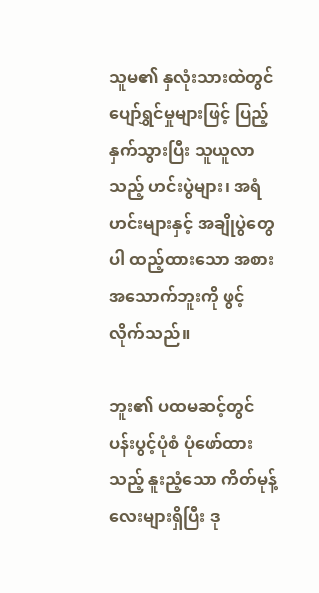သူမ၏ နှလုံးသားထဲတွင် ပျော်ရွှင်မှုများဖြင့် ပြည့်နှက်သွားပြီး သူယူလာသည့် ဟင်းပွဲများ၊ အရံဟင်းများနှင့် အချိုပွဲတွေပါ ထည့်ထားသော အစားအသောက်ဘူးကို ဖွင့်လိုက်သည်။

ဘူး၏ ပထမဆင့်တွင် ပန်းပွင့်ပုံစံ ပုံဖော်ထားသည့် နူးညံ့သော ကိတ်မုန့်လေးများရှိပြီး ဒု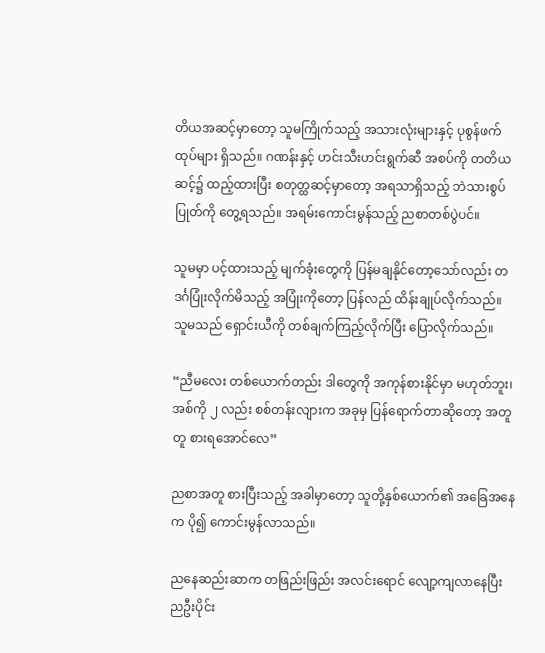တိယအဆင့်မှာတော့ သူမကြိုက်သည့် အသားလုံးများနှင့် ပုစွန်ဖက်ထုပ်များ ရှိသည်။ ဂဏန်းနှင့် ဟင်းသီးဟင်းရွက်ဆီ အစပ်ကို တတိယဆင့်၌ ထည့်ထားပြီး စတုတ္ထဆင့်မှာတော့ အရသာရှိသည့် ဘဲသားစွပ်ပြုတ်ကို တွေ့ရသည်။ အရမ်းကောင်းမွန်သည့် ညစာတစ်ပွဲပင်။

သူမမှာ ပင့်ထားသည့် မျက်ခုံးတွေကို ပြန်မချနိုင်တော့သော်လည်း တဒင်္ဂပြုံးလိုက်မိသည့် အပြုံးကိုတော့ ပြန်လည် ထိန်းချုပ်လိုက်သည်။ သူမသည် ရှောင်းယီကို တစ်ချက်ကြည့်လိုက်ပြီး ပြောလိုက်သည်။

“ညီမလေး တစ်ယောက်တည်း ဒါတွေကို အကုန်စားနိုင်မှာ မဟုတ်ဘူး၊ အစ်ကို ၂ လည်း စစ်တန်းလျားက အခုမှ ပြန်ရောက်တာဆိုတော့ အတူတူ စားရအောင်လေ”

ညစာအတူ စားပြီးသည့် အခါမှာတော့ သူတို့နှစ်ယောက်၏ အခြေအနေက ပို၍ ကောင်းမွန်လာသည်။

ညနေဆည်းဆာက တဖြည်းဖြည်း အလင်းရောင် လျော့ကျလာနေပြီး ညဦးပိုင်း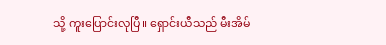သို့ ကူးပြောင်းလုပြီ။ ရှောင်းယီသည် မီးအိမ်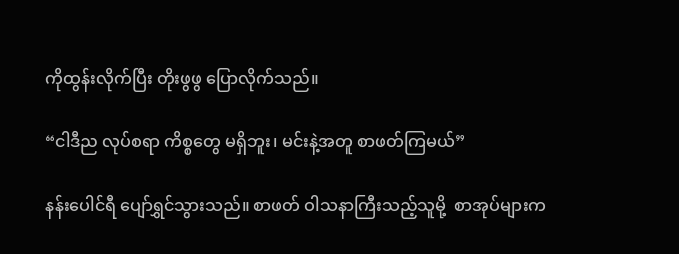ကိုထွန်းလိုက်ပြီး တိုးဖွဖွ ပြောလိုက်သည်။

“ငါဒီည လုပ်စရာ ကိစ္စတွေ မရှိဘူး၊ မင်းနဲ့အတူ စာဖတ်ကြမယ်”

နန်းပေါင်ရီ ပျော်ရွှင်သွားသည်။ စာဖတ် ဝါသနာကြီးသည့်သူမို့  စာအုပ်များက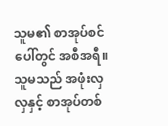သူမ၏ စာအုပ်စင်ပေါ်တွင် အစီအရီ။ သူမသည် အဖုံးလှလှနှင့် စာအုပ်တစ်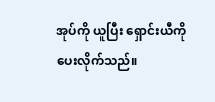အုပ်ကို ယူပြီး ရှောင်းယီကို ပေးလိုက်သည်။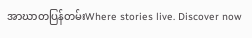အာဃာတပြန်တမ်းWhere stories live. Discover now